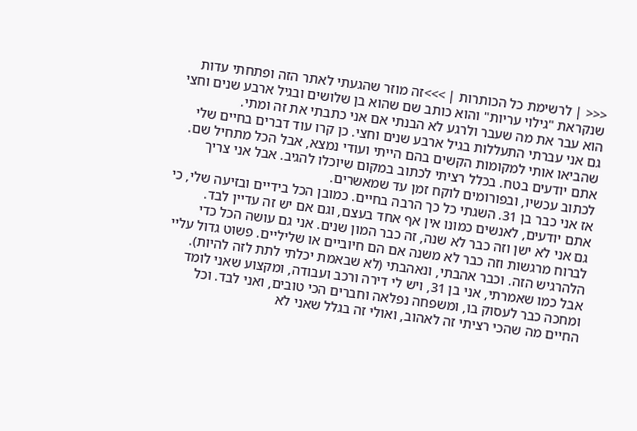<<< | לרשימת כל הכותרות | >>>זה מוזר שהגעתי לאתר הזה ופתחתי עדות שנקראת "גילוי עריות" והוא כותב שם שהוא בן שלושים ובגיל ארבע שנים וחצי הוא עבר את מה שעבר ולרגע לא הבנתי אם אני כתבתי את זה ומתי.
גם אני עברתי התעללות בגיל ארבע שנים וחצי. כן קרו עוד דברים בחיים שלי שהביאו אותי למקומות הקשים בהם הייתי ועודי נמצא, אבל הכל מתחיל שם. אתם יודעים בטח. בכלל רציתי לכתוב במקום שיוכלו להגיב. אבל אני צריך לכתוב עכשיו, ובפורומים לוקח זמן עד שמאשרים.
אז אני כבר בן 31. השגתי כל כך הרבה בחיים. כמובן הכל בידיים ובזיעה שלי, כי אתם יודעים, לאנשים כמונו אין אף אחד בעצם, וגם אם יש זה עדיין לבד.
גם אני לא ישן וזה כבר לא שנה, זה כבר המון שנים. אני גם עושה הכל כדי לברוח מרגשות וזה כבר לא משנה אם הם חיוביים או שליליים. פשוט גדול עליי הלהרגיש הזה. וכבר אהבתי, ונאהבתי (לא שבאמת יכלתי לתת לזה להיות). אבל כמו שאמרתי, אני בן 31, ויש לי דירה ורכב ועבודה, ומקצוע שאני לומד ומחכה כבר לעסוק בו, ומשפחה נפלאה וחברים הכי טובים, ואני לבד. וכל החיים מה שהכי רציתי זה לאהוב, ואולי זה בגלל שאני לא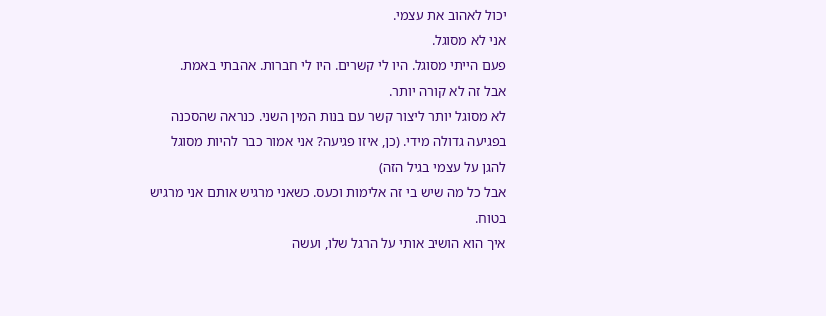יכול לאהוב את עצמי.
אני לא מסוגל.
פעם הייתי מסוגל. היו לי קשרים. היו לי חברות. אהבתי באמת.
אבל זה לא קורה יותר.
לא מסוגל יותר ליצור קשר עם בנות המין השני. כנראה שהסכנה בפגיעה גדולה מידי. (כן, איזו פגיעה? אני אמור כבר להיות מסוגל להגן על עצמי בגיל הזה)
אבל כל מה שיש בי זה אלימות וכעס. כשאני מרגיש אותם אני מרגיש בטוח.
איך הוא הושיב אותי על הרגל שלו, ועשה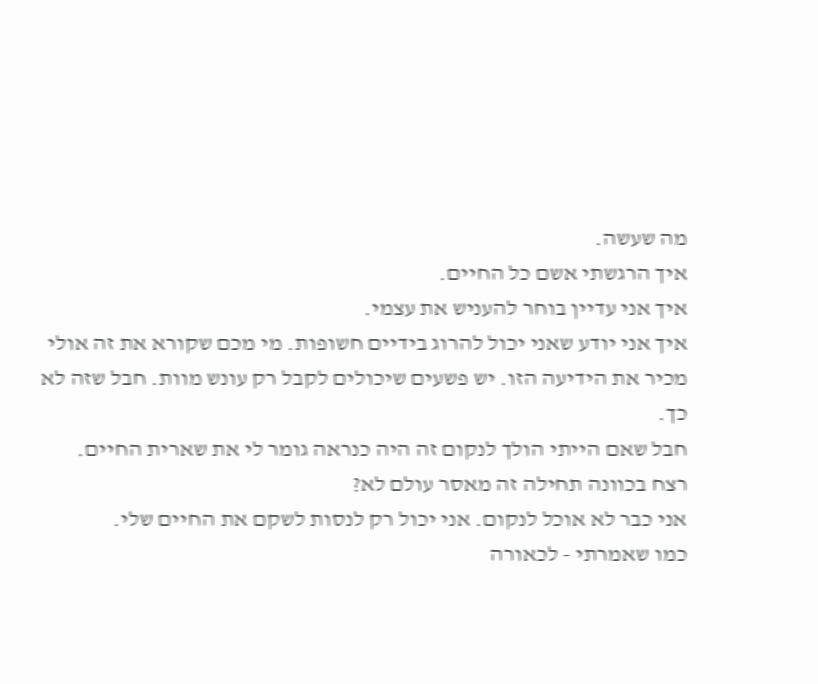מה שעשה.
איך הרגשתי אשם כל החיים.
איך אני עדיין בוחר להעניש את עצמי.
איך אני יודע שאני יכול להרוג בידיים חשופות. מי מכם שקורא את זה אולי מכיר את הידיעה הזו. יש פשעים שיכולים לקבל רק עונש מוות. חבל שזה לא כך.
חבל שאם הייתי הולך לנקום זה היה כנראה גומר לי את שארית החיים.
רצח בכוונה תחילה זה מאסר עולם לא?
אני כבר לא אוכל לנקום. אני יכול רק לנסות לשקם את החיים שלי.
כמו שאמרתי - לכאורה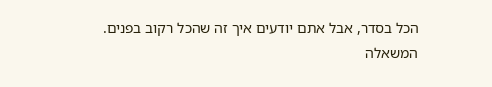הכל בסדר, אבל אתם יודעים איך זה שהכל רקוב בפנים.
המשאלה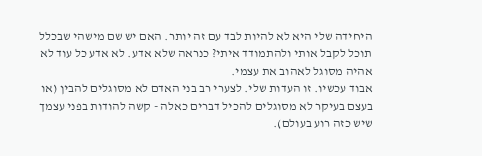היחידה שלי היא לא להיות לבד עם זה יותר. האם יש שם מישהי שבכלל תוכל לקבל אותי ולהתמודד איתי? כנראה שלא אדע. לא אדע כל עוד לא אהיה מסוגל לאהוב את עצמי.
אבוד עכשיו. זו העדות שלי. לצערי רב בני האדם לא מסוגלים להבין (או בעצם בעיקר לא מסוגלים להכיל דברים כאלה - קשה להודות בפני עצמך שיש כזה רוע בעולם).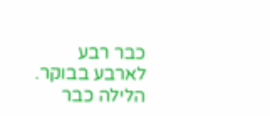כבר רבע לארבע בבוקר. הלילה כבר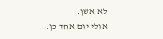לא אשן.
אולי יום אחד כן.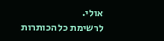אולי.
לרשימת כל הכותרות